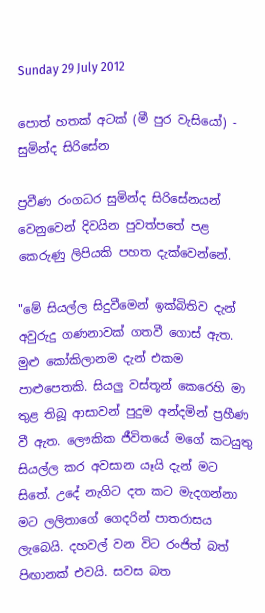Sunday 29 July 2012

පොත් හතක් අටක් (මී පුර වැසියෝ) - සුමින්ද සිරිසේන

ප්‍රවීණ රංගධර සුමින්ද සිරිසේනයන් වෙනුවෙන් දිවයින පුවත්පතේ පළ කෙරුණු ලිපියකි පහත දැක්වෙන්නේ.

"මේ සියල්ල සිදුවීමෙන් ඉක්‌බිතිව දැන් අවුරුදු ගණනාවක්‌ ගතවී ගොස්‌ ඇත. මුළු කෝකිලානම දැන් එකම පාළුපෙතකි. සියලු වස්‌තූන් කෙරෙහි මා තුළ තිබූ ආසාවන් පුදුම අන්දමින් ප්‍රහීණ වී ඇත. ලෞකික ජීවිතයේ මගේ කටයුතු සියල්ල කර අවසාන යෑයි දැන් මට සිතේ. උදේ නැගිට දත කට මැදගන්නා මට ලලිතාගේ ගෙදරින් පාතරාසය ලැබෙයි. දහවල් වන විට රංජිත් බත් පිඟානක්‌ එවයි. සවස බත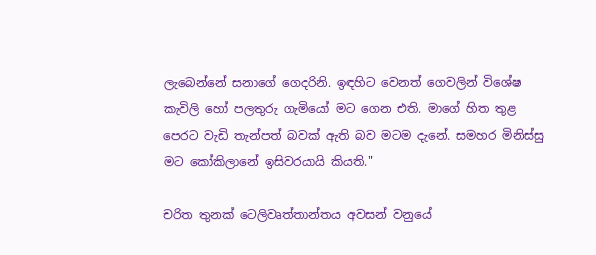ලැබෙන්නේ සනාගේ ගෙදරිනි. ඉඳහිට වෙනත් ගෙවලින් විශේෂ කැවිලි හෝ පලතුරු ගැමියෝ මට ගෙන එති. මාගේ හිත තුළ පෙරට වැඩි තැන්පත් බවක්‌ ඇති බව මටම දැනේ. සමහර මිනිස්‌සු මට කෝකිලානේ ඉසිවරයායි කියති."

චරිත තුනක්‌ ටෙලිවෘත්තාන්තය අවසන් වනුයේ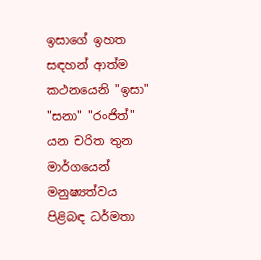ඉසාගේ ඉහත සඳහන් ආත්ම කථනයෙනි "ඉසා" "සනා" "රංජිත්" යන චරිත තුන මාර්ගයෙන් මනුෂ්‍යත්වය පිළිබඳ ධර්මතා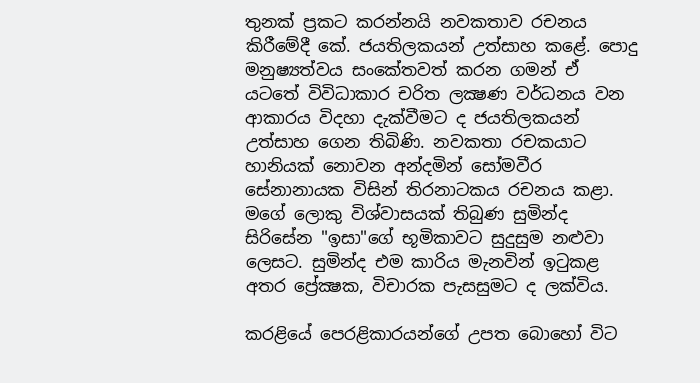තුනක්‌ ප්‍රකට කරන්නයි නවකතාව රචනය කිරීමේදී කේ. ජයතිලකයන් උත්සාහ කළේ. පොදු මනුෂ්‍යත්වය සංකේතවත් කරන ගමන් ඒ යටතේ විවිධාකාර චරිත ලක්‍ෂණ වර්ධනය වන ආකාරය විදහා දැක්‌වීමට ද ජයතිලකයන් උත්සාහ ගෙන තිබිණි. නවකතා රචකයාට හානියක්‌ නොවන අන්දමින් සෝමවීර සේනානායක විසින් තිරනාටකය රචනය කළා. මගේ ලොකු විශ්වාසයක්‌ තිබුණ සුමින්ද සිරිසේන "ඉසා"ගේ භූමිකාවට සුදුසුම නළුවා ලෙසට. සුමින්ද එම කාරිය මැනවින් ඉටුකළ අතර ප්‍රේක්‍ෂක, විචාරක පැසසුමට ද ලක්‌විය.

කරළියේ පෙරළිකාරයන්ගේ උපත බොහෝ විට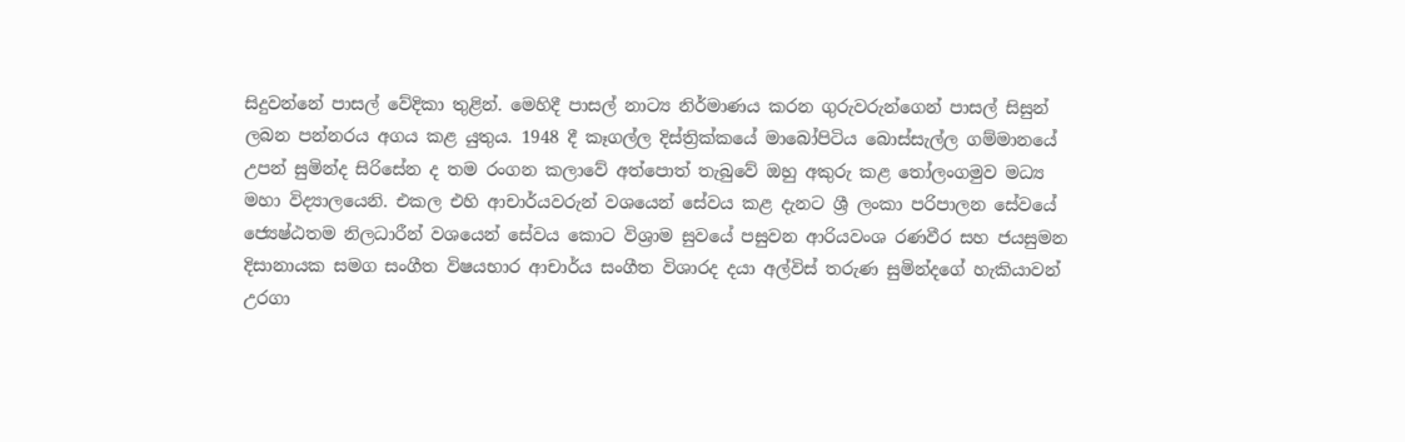සිදුවන්නේ පාසල් වේදිකා තුළින්. මෙහිදී පාසල් නාට්‍ය නිර්මාණය කරන ගුරුවරුන්ගෙන් පාසල් සිසුන් ලබන පන්නරය අගය කළ යුතුය. 1948 දී කෑගල්ල දිස්‌ත්‍රික්‌කයේ මාබෝපිටිය බොස්‌සැල්ල ගම්මානයේ උපන් සුමින්ද සිරිසේන ද තම රංගන කලාවේ අත්පොත් තැබුවේ ඔහු අකුරු කළ තෝලංගමුව මධ්‍ය මහා විද්‍යාලයෙනි. එකල එහි ආචාර්යවරුන් වශයෙන් සේවය කළ දැනට ශ්‍රී ලංකා පරිපාලන සේවයේ ජ්‍යෙෂ්ඨතම නිලධාරීන් වශයෙන් සේවය කොට විශ්‍රාම සුවයේ පසුවන ආරියවංශ රණවීර සහ ජයසුමන දිසානායක සමග සංගීත විෂයභාර ආචාර්ය සංගීත විශාරද දයා අල්විස්‌ තරුණ සුමින්දගේ හැකියාවන් උරගා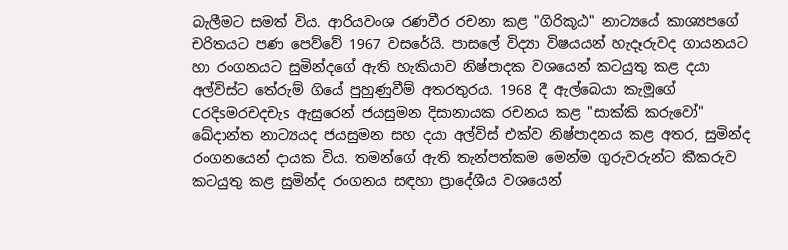බැලීමට සමත් විය. ආරියවංශ රණවීර රචනා කළ "ගිරිකූඨ" නාට්‍යයේ කාශ්‍යපගේ චරිතයට පණ පෙව්වේ 1967 වසරේයි. පාසලේ විද්‍යා විෂයයන් හැදෑරුවද ගායනයට හා රංගනයට සුමින්දගේ ඇති හැකියාව නිෂ්පාදක වශයෙන් කටයුතු කළ දයා අල්විස්‌ට තේරුම් ගියේ පුහුණුවීම් අතරතුරය. 1968 දී ඇල්බෙයා කැමූගේ Cරදිsමරචදචැs ඇසුරෙන් ජයසුමන දිසානායක රචනය කළ "සාක්‌කි කරුවෝ" ඛේදාන්ත නාට්‍යයද ජයසුමන සහ දයා අල්විස්‌ එක්‌ව නිෂ්පාදනය කළ අතර, සුමින්ද රංගනයෙන් දායක විය. තමන්ගේ ඇති තැන්පත්කම මෙන්ම ගුරුවරුන්ට කීකරුව කටයුතු කළ සුමින්ද රංගනය සඳහා ප්‍රාදේශීය වශයෙන්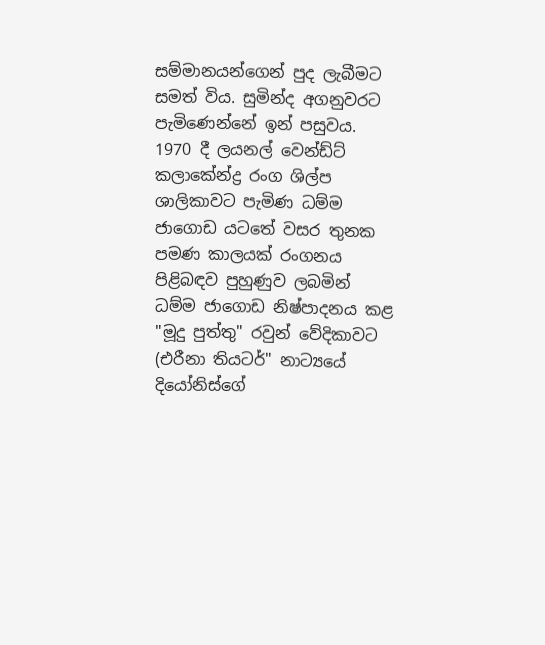සම්මානයන්ගෙන් පුද ලැබීමට සමත් විය. සුමින්ද අගනුවරට පැමිණෙන්නේ ඉන් පසුවය. 1970 දී ලයනල් වෙන්ඩ්ට්‌ කලාකේන්ද්‍ර රංග ශිල්ප ශාලිකාවට පැමිණ ධම්ම ජාගොඩ යටතේ වසර තුනක පමණ කාලයක්‌ රංගනය පිළිබඳව පුහුණුව ලබමින් ධම්ම ජාගොඩ නිෂ්පාදනය කළ "මූදු පුත්තු" රවුන් වේදිකාවට (එරීනා තියටර්" නාට්‍යයේ දියෝනිස්‌ගේ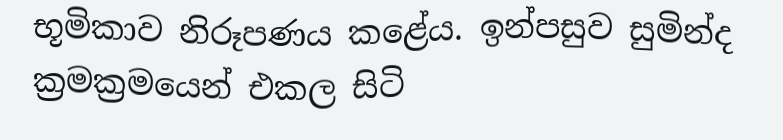භූමිකාව නිරූපණය කළේය. ඉන්පසුව සුමින්ද ක්‍රමක්‍රමයෙන් එකල සිටි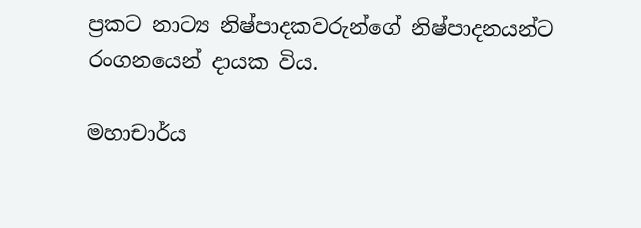ප්‍රකට නාට්‍ය නිෂ්පාදකවරුන්ගේ නිෂ්පාදනයන්ට රංගනයෙන් දායක විය.

මහාචාර්ය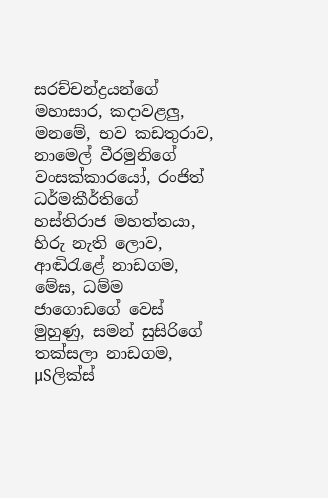සරච්චන්ද්‍රයන්ගේ මහාසාර, කදාවළලු, මනමේ, භව කඩතුරාව, නාමෙල් වීරමුනිගේ වංසක්‌කාරයෝ, රංජිත් ධර්මකීර්තිගේ හස්‌තිරාජ මහත්තයා, හිරු නැති ලොව, ආඬිරැළේ නාඩගම, මේඝ, ධම්ම ජාගොඩගේ වෙස්‌ මුහුණු, සමන් සුසිරිගේ තක්‌සලා නාඩගම, µSලික්‌ස්‌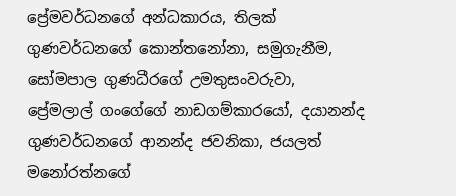ප්‍රේමවර්ධනගේ අන්ධකාරය, තිලක්‌ ගුණවර්ධනගේ කොන්තනෝනා, සමුගැනීම, සෝමපාල ගුණධීරගේ උමතුසංවරුවා, ප්‍රේමලාල් ගංගේගේ නාඩගම්කාරයෝ, දයානන්ද ගුණවර්ධනගේ ආනන්ද ජවනිකා, ජයලත් මනෝරත්නගේ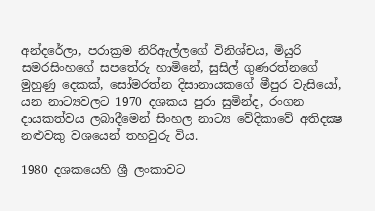අන්දරේලා, පරාක්‍රම නිරිඇල්ලගේ විනිශ්චය, මියුරි සමරසිංහගේ සපතේරු හාමිනේ, සුසිල් ගුණරත්නගේ මුහුණු දෙකක්‌, සෝමරත්න දිසානායකගේ මීපුර වැසියෝ, යන නාට්‍යවලට 1970 දශකය පුරා සුමින්ද, රංගන දායකත්වය ලබාදීමෙන් සිංහල නාට්‍ය වේදිකාවේ අතිදක්‍ෂ නළුවකු වශයෙන් තහවුරු විය.

1980 දශකයෙහි ශ්‍රී ලංකාවට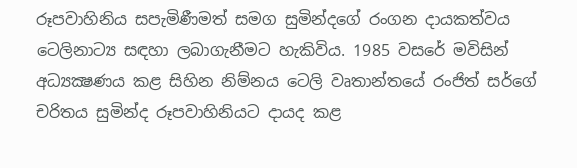රූපවාහිනිය සපැමිණීමත් සමග සුමින්දගේ රංගන දායකත්වය ටෙලිනාට්‍ය සඳහා ලබාගැනීමට හැකිවිය. 1985 වසරේ මවිසින් අධ්‍යක්‍ෂණය කළ සිහින නිම්නය ටෙලි වෘතාන්තයේ රංජිත් සර්ගේ චරිතය සුමින්ද රූපවාහිනියට දායද කළ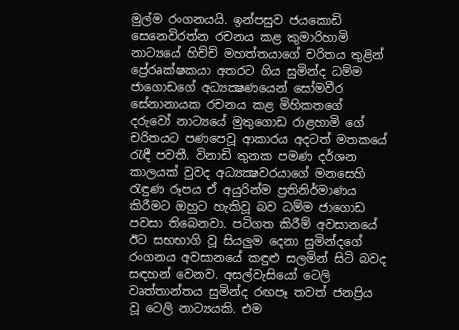මුල්ම රංගනයයි. ඉන්පසුව ජයකොඩි සෙනෙවිරත්න රචනය කළ කුමාරිහාමි නාට්‍යයේ හිච්චි මහත්තයාගේ චරිතය තුළින් ප්‍රේ‍රaක්‌ෂකයා අතරට ගිය සුමින්ද ධම්ම ජාගොඩගේ අධ්‍යක්‍ෂණයෙන් සෝමවීර සේනානායක රචනය කළ මිහිකතගේ දරුවෝ නාට්‍යයේ මුතුගොඩ රාළහාමි ගේ චරිතයට පණපෙවූ ආකාරය අදටත් මතකයේ රැඳී පවතී. විනාඩි තුනක පමණ දර්ශන කාලයක්‌ වුවද අධ්‍යක්‍ෂවරයාගේ මනසෙහි රැඳුණ රූපය ඒ අයුරින්ම ප්‍රතිනිර්මාණය කිරීමට ඔහුට හැකිවූ බව ධම්ම ජාගොඩ පවසා තිබෙනවා. පටිගත කිරීම් අවසානයේ ඊට සභභාගි වූ සියලුම දෙනා සුමින්දගේ රංගනය අවසානයේ කඳුළු සලමින් සිටි බවද සඳහන් වෙනව. අසල්වැසියෝ ටෙලි වෘත්තාන්තය සුමින්ද රඟපෑ තවත් ජනප්‍රිය වූ ටෙලි නාට්‍යයකි. එම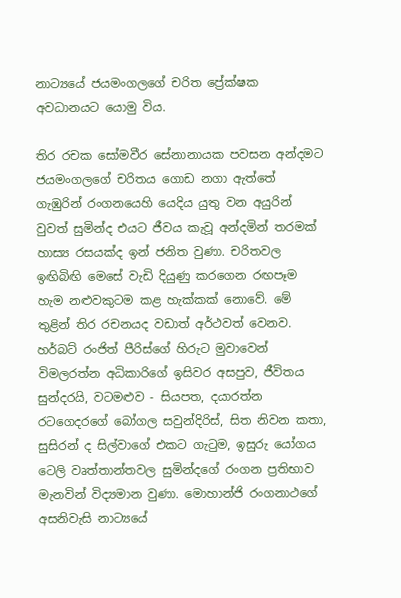නාට්‍යයේ ජයමංගලගේ චරිත ප්‍රේක්‌ෂක අවධානයට යොමු විය.

තිර රචක සෝමවීර සේනානායක පවසන අන්දමට ජයමංගලගේ චරිතය ගොඩ නගා ඇත්තේ ගැඹුරින් රංගනයෙහි යෙදිය යුතු වන අයුරින් වුවත් සුමින්ද එයට ජීවය කැවූ අන්දමින් තරමක්‌ හාස්‍ය රසයක්‌ද ඉන් ජනිත වුණා. චරිතවල ඉඟිබිඟි මෙසේ වැඩි දියුණු කරගෙන රඟපෑම හැම නළුවකුටම කළ හැක්‌කක්‌ නොවේ. මේ තුළින් තිර රචනයද වඩාත් අර්ථවත් වෙනව. හර්බට්‌ රංජිත් පීරිස්‌ගේ හිරුට මුවාවෙන් විමලරත්න අධිකාරිගේ ඉසිවර අසපුව, ජීවිතය සුන්දරයි, වටමළුව - සියපත, දයාරත්න රටගෙදරගේ බෝගල සවුන්දිරිස්‌, සිත නිවන කතා, සුසිරන් ද සිල්වාගේ එකට ගැටුම, ඉසුරු යෝගය ටෙලි වෘත්තාන්තවල සුමින්දගේ රංගන ප්‍රතිභාව මැනවින් විද්‍යමාන වුණා. මොහාන්ජි රංගනාථගේ අසනිවැසි නාට්‍යයේ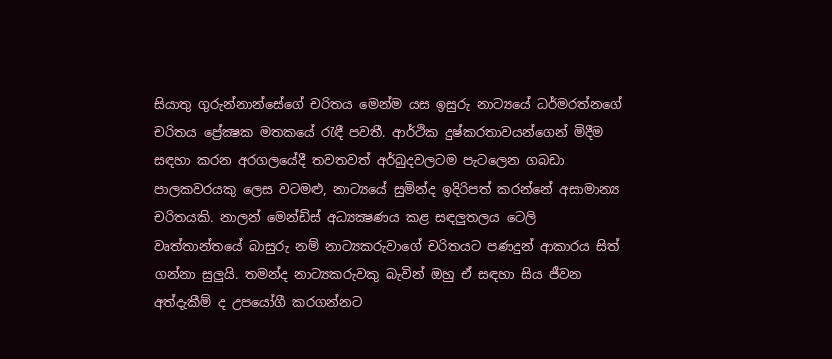සියාතු ගුරුන්නාන්සේගේ චරිතය මෙන්ම යස ඉසුරු නාට්‍යයේ ධර්මරත්නගේ චරිතය ප්‍රේක්‍ෂක මතකයේ රැඳී පවතී. ආර්ථික දුෂ්කරතාවයන්ගෙන් මිදීම සඳහා කරන අරගලයේදී තවතවත් අර්බුදවලටම පැටලෙන ගබඩා පාලකවරයකු ලෙස වටමළු, නාට්‍යයේ සුමින්ද ඉදිරිපත් කරන්නේ අසාමාන්‍ය චරිතයකි. නාලන් මෙන්ඩිස්‌ අධ්‍යක්‍ෂණය කළ සඳලුතලය ටෙලි වෘත්තාන්තයේ බාසුරු නම් නාට්‍යකරුවාගේ චරිතයට පණදුන් ආකාරය සිත් ගන්නා සුලුයි. තමන්ද නාට්‍යකරුවකු බැවින් ඔහු ඒ සඳහා සිය ජීවන අත්දැකීම් ද උපයෝගී කරගන්නට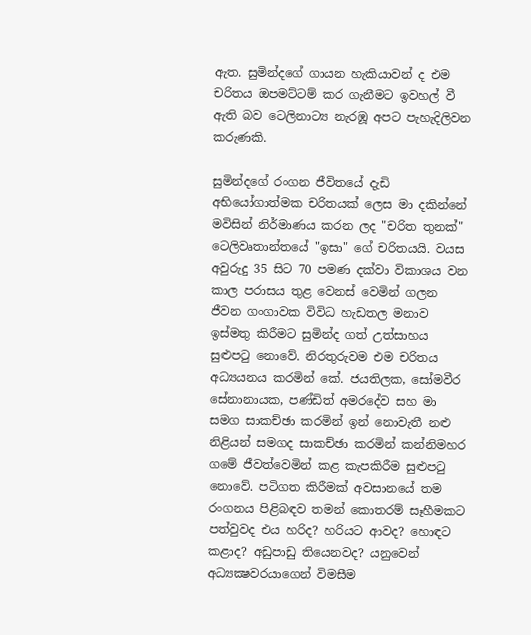ඇත. සුමින්දගේ ගායන හැකියාවන් ද එම චරිතය ඔපමට්‌ටම් කර ගැනීමට ඉවහල් වී ඇති බව ටෙලිනාට්‍ය නැරඹූ අපට පැහැදිලිවන කරුණකි.

සුමින්දගේ රංගන ජීවිතයේ දැඩි අභියෝගාත්මක චරිතයක්‌ ලෙස මා දකින්නේ මවිසින් නිර්මාණය කරන ලද "චරිත තුනක්‌" ටෙලිවෘතාන්තයේ "ඉසා" ගේ චරිතයයි. වයස අවුරුදු 35 සිට 70 පමණ දක්‌වා විකාශය වන කාල පරාසය තුළ වෙනස්‌ වෙමින් ගලන ජීවන ගංගාවක විවිධ හැඩතල මනාව ඉස්‌මතු කිරීමට සුමින්ද ගත් උත්සාහය සුළුපටු නොවේ. නිරතුරුවම එම චරිතය අධ්‍යයනය කරමින් කේ. ජයතිලක, සෝමවීර සේනානායක, පණ්‌ඩිත් අමරදේව සහ මා සමග සාකච්ඡා කරමින් ඉන් නොවැතී නළු නිළියන් සමගද සාකච්ඡා කරමින් කන්නිමහර ගමේ ජීවත්වෙමින් කළ කැපකිරීම සුළුපටු නොවේ. පටිගත කිරීමක්‌ අවසානයේ තම රංගනය පිළිබඳව තමන් කොතරම් සෑහීමකට පත්වුවද එය හරිද? හරියට ආවද? හොඳට කළාද? අඩුපාඩු තියෙනවද? යනුවෙන් අධ්‍යක්‍ෂවරයාගෙන් විමසීම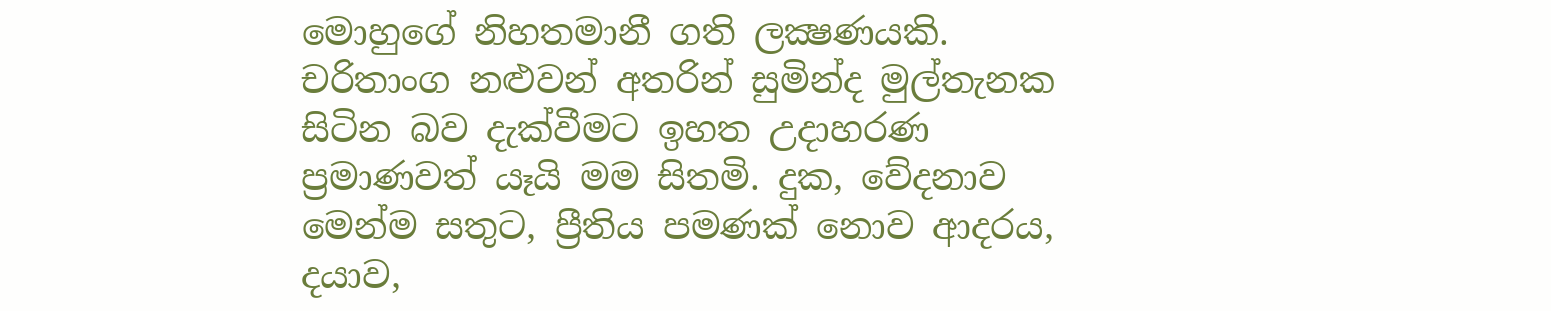මොහුගේ නිහතමානී ගති ලක්‍ෂණයකි. චරිතාංග නළුවන් අතරින් සුමින්ද මුල්තැනක සිටින බව දැක්‌වීමට ඉහත උදාහරණ ප්‍රමාණවත් යෑයි මම සිතමි. දුක, වේදනාව මෙන්ම සතුට, ප්‍රීතිය පමණක්‌ නොව ආදරය, දයාව,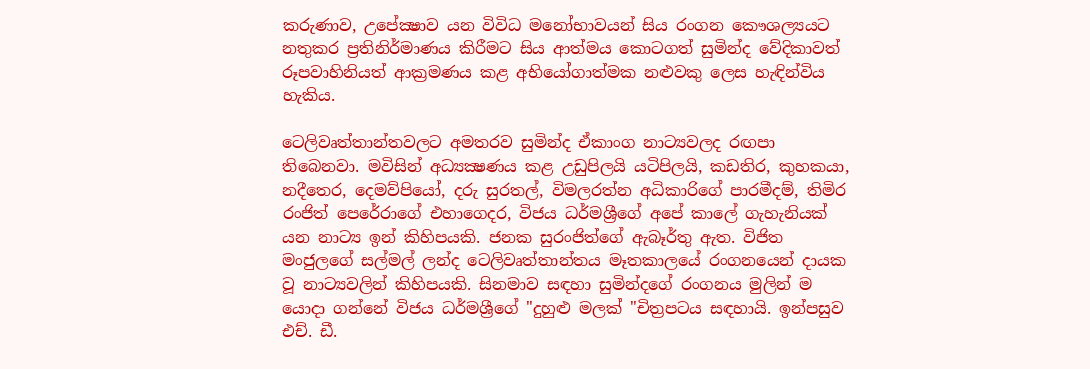කරුණාව, උපේක්‍ෂාව යන විවිධ මනෝභාවයන් සිය රංගන කෞශල්‍යයට නතුකර ප්‍රතිනිර්මාණය කිරීමට සිය ආත්මය කොටගත් සුමින්ද වේදිකාවත් රූපවාහිනියත් ආක්‍රමණය කළ අභියෝගාත්මක නළුවකු ලෙස හැඳින්විය හැකිය.

ටෙලිවෘත්තාන්තවලට අමතරව සුමින්ද ඒකාංග නාට්‍යවලද රඟපා තිබෙනවා. මවිසින් අධ්‍යක්‍ෂණය කළ උඩුපිලයි යටිපිලයි, කඩතිර, කුහකයා, නදීතෙර, දෙමව්පියෝ, දරු සුරතල්, විමලරත්න අධිකාරිගේ පාරමීදම්, තිමිර රංජිත් පෙරේරාගේ එහාගෙදර, විජය ධර්මශ්‍රීගේ අපේ කාලේ ගැහැනියක්‌ යන නාට්‍ය ඉන් කිහිපයකි. ජනක සුරංජිත්ගේ ඇබෑර්තු ඇත. විජිත මංජුලගේ සල්මල් ලන්ද ටෙලිවෘත්තාන්තය මෑතකාලයේ රංගනයෙන් දායක වූ නාට්‍යවලින් කිහිපයකි. සිනමාව සඳහා සුමින්දගේ රංගනය මුලින් ම යොදා ගන්නේ විජය ධර්මශ්‍රීගේ "දුහුළු මලක්‌ "චිත්‍රපටය සඳහායි. ඉන්පසුව එච්. ඩී.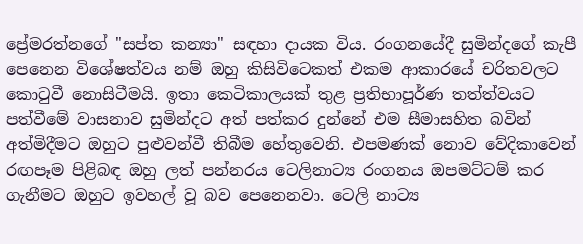ප්‍රේමරත්නගේ "සප්ත කන්‍යා" සඳහා දායක විය. රංගනයේදී සුමින්දගේ කැපී පෙනෙන විශේෂත්වය නම් ඔහු කිසිවිටෙකත් එකම ආකාරයේ චරිතවලට කොටුවී නොසිටීමයි. ඉතා කෙටිකාලයක්‌ තුළ ප්‍රතිභාපූර්ණ තත්ත්වයට පත්වීමේ වාසනාව සුමින්දට අත් පත්කර දුන්නේ එම සීමාසහිත බවින් අත්මිදීමට ඔහුට පුළුවන්වී තිබීම හේතුවෙනි. එපමණක්‌ නොව වේදිකාවෙන් රඟපෑම පිළිබඳ ඔහු ලත් පන්නරය ටෙලිනාට්‍ය රංගනය ඔපමට්‌ටම් කර ගැනීමට ඔහුට ඉවහල් වූ බව පෙනෙනවා. ටෙලි නාට්‍ය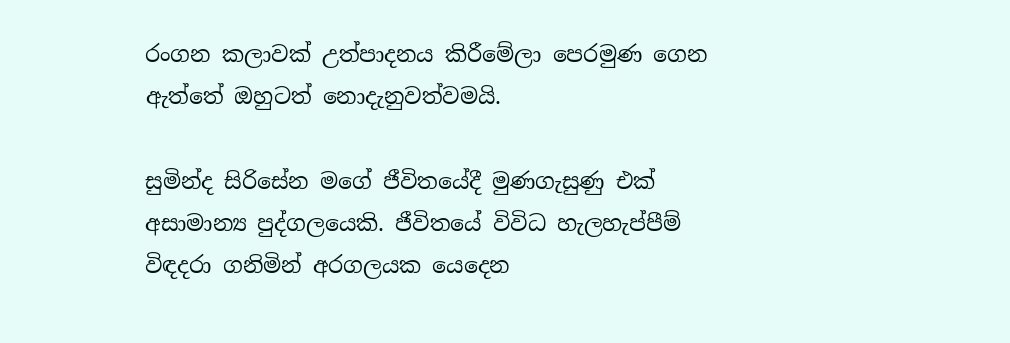රංගන කලාවක්‌ උත්පාදනය කිරීමේලා පෙරමුණ ගෙන ඇත්තේ ඔහුටත් නොදැනුවත්වමයි.

සුමින්ද සිරිසේන මගේ ජීවිතයේදී මුණගැසුණු එක්‌ අසාමාන්‍ය පුද්ගලයෙකි. ජීවිතයේ විවිධ හැලහැප්පීම් විඳදරා ගනිමින් අරගලයක යෙදෙන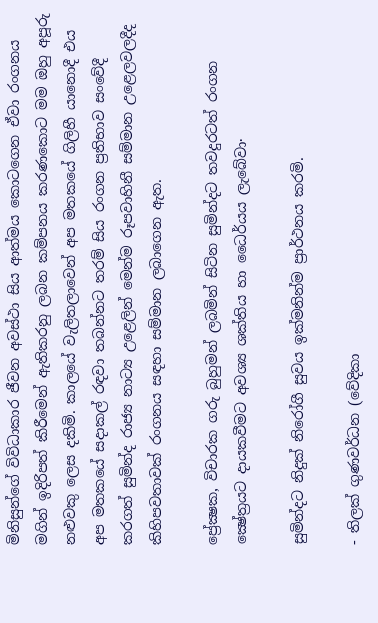මිනිසුන්ගේ විවිධාකාර ජීවන අවස්‌ථා සිය ආත්මය කොටගෙන ඒවා රංගනය මගින් ඉදිරිපත් කිරීමෙන් ඇතිකරනු ලබන කම්පනය කරණකොට මම ඔහු අපූරු නළුවකු ලෙස දකිමි. කාලයේ වැලිතලාවෙන් අප මතකයේ ගිලිහී යානොදී එය අප මතකයේ සදාකල් රඳවා තබන්නට තරම් සිය රංගන ප්‍රතිභාව සංවේදී කරගත් සුමින්ද රාජ්‍ය නාට්‍ය උළෙලින් මෙන්ම රූපවාහිනී සම්මාන උළෙලවලදීද කිහිපවතාවක්‌ රංගනය සඳහා සම්මාන ලබාගෙන ඇත.

ප්‍රේක්‍ෂක, විචාරක ගරු බුහුමන් ලබමින් සිටින සුමින්දට තවදුරටත් රංගන ක්‍ෂේත්‍රයට දායකවීමට අවශ්‍ය ශක්‌තිය හා ධෛර්යය ලැබේවා·

සුමින්දට නිදුක්‌ නිරෝගී සුවය ඉක්‌මනින්ම ප්‍රාර්ථනය කරමි.

- තිලක් ගුණවර්ධන (වේදිකා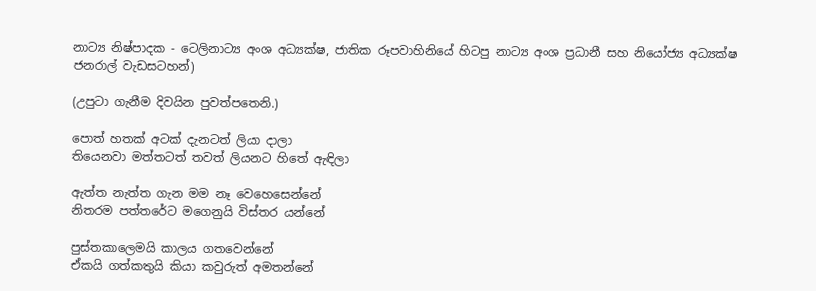නාට්‍ය නිෂ්පාදක - ටෙලිනාට්‍ය අංශ අධ්‍යක්ෂ, ජාතික රූපවාහිනියේ හිටපු නාට්‍ය අංශ ප්‍රධානී සහ නියෝජ්‍ය අධ්‍යක්ෂ ජනරාල් වැඩසටහන්)

(උපුටා ගැනීම දිවයින පුවත්පතෙනි.)

පොත් හතක් අටක් දැනටත් ලියා දාලා
තියෙනවා මත්තටත් තවත් ලියනට හිතේ ඇඳිලා

ඇත්ත නැත්ත ගැන මම නෑ වෙහෙසෙන්නේ
නිතරම පත්තරේට මගෙනුයි විස්තර යන්නේ

පුස්තකාලෙමයි කාලය ගතවෙන්නේ
ඒකයි ගත්කතුයි කියා කවුරුත් අමතන්නේ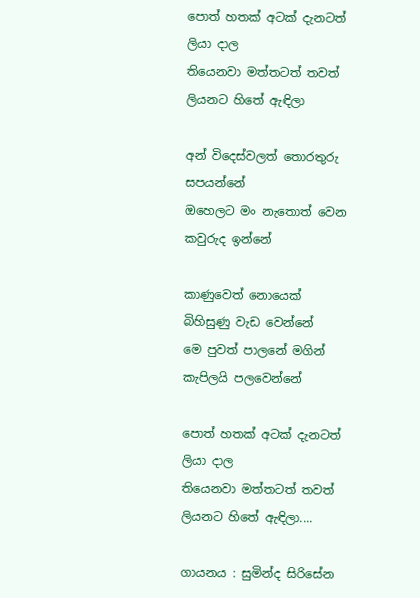පොත් හතක් අටක් දැනටත් ලියා දාල
තියෙනවා මත්තටත් තවත් ලියනට හිතේ ඇඳිලා

අන් විදෙස්වලත් තොරතුරු සපයන්නේ
ඔහෙලට මං නැතොත් වෙන කවුරුද ඉන්නේ

කාණුවෙත් නොයෙක් බිහිසුණු වැඩ වෙන්නේ
මෙ පුවත් පාලනේ මගින් කැපිලයි පලවෙන්නේ

පොත් හතක් අටක් දැනටත් ලියා දාල
තියෙනවා මත්තටත් තවත් ලියනට හිතේ ඇඳිලා....

ගායනය : සුමින්ද සිරිසේන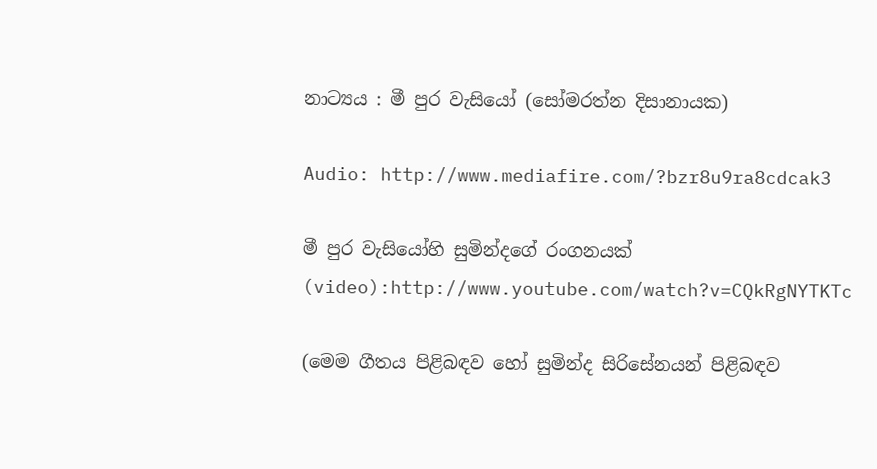නා‍ට්‍ය‍ය‍ : මී පුර වැසියෝ (සෝමරත්න දිසානායක)

Audio: http://www.mediafire.com/?bzr8u9ra8cdcak3

මී පුර වැසියෝහි සුමින්දගේ රංගනයක් (video):http://www.youtube.com/watch?v=CQkRgNYTKTc

(මෙම ගීතය පිළිබඳව හෝ සුමින්ද සිරිසේනයන් පිළිබඳව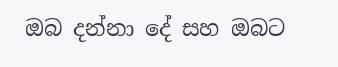ඔබ දන්නා දේ සහ ඔබට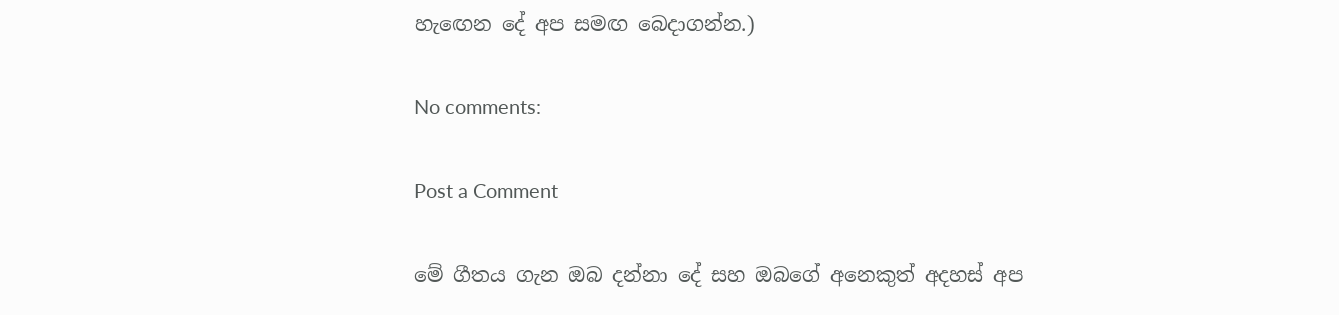හැඟෙන දේ අප සමඟ බෙදාගන්න.)

No comments:

Post a Comment

මේ ගීතය ගැන ඔබ දන්නා දේ සහ ඔබගේ අනෙකුත් අදහස් අප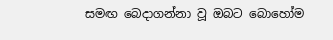සමඟ බෙදාගන්නා වූ ඔබට බොහෝම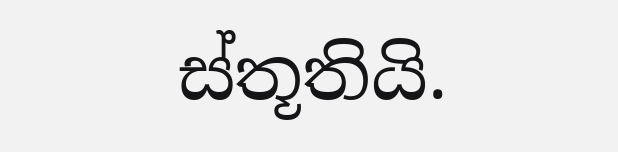ස්තූතියි.